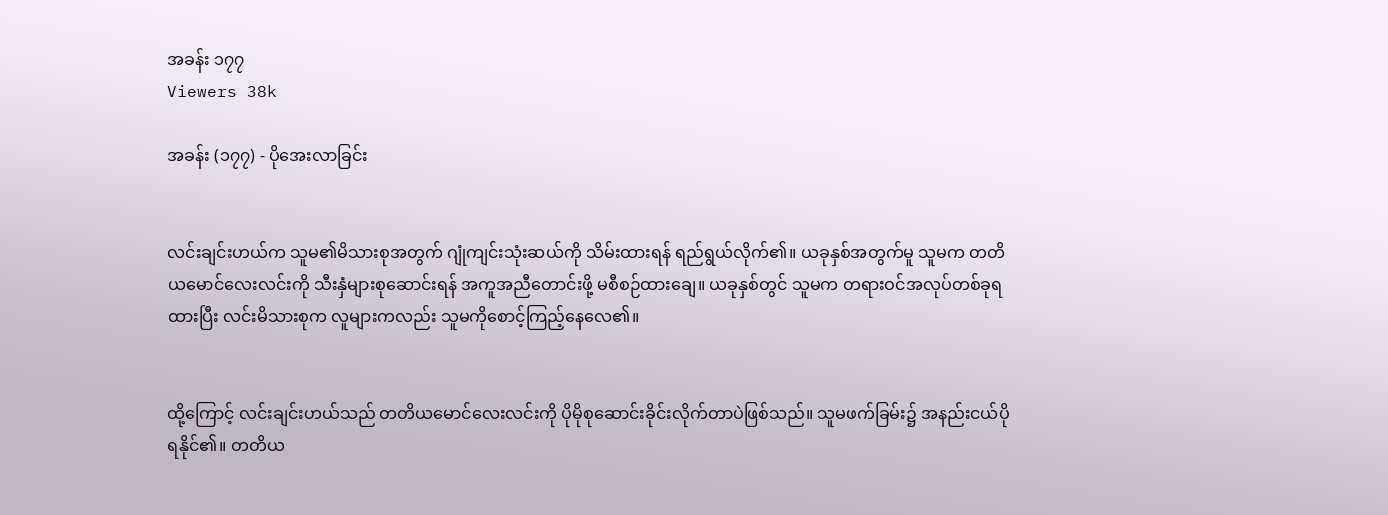အခန်း ၁၇၇
Viewers 38k

အခန်း (၁၇၇) - ပိုအေးလာခြင်း


လင်းချင်းဟယ်က သူမ၏မိသားစုအတွက် ဂျုံကျင်းသုံးဆယ်ကို သိမ်းထားရန် ရည်ရွယ်လိုက်၏။ ယခုနှစ်အတွက်မူ သူမက တတိယမောင်လေးလင်းကို သီးနှံများစုဆောင်းရန် အကူအညီတောင်းဖို့ မစီစဉ်ထားချေ။ ယခုနှစ်တွင် သူမက တရားဝင်အလုပ်တစ်ခုရထားပြီး လင်းမိသားစုက လူများကလည်း သူမကိုစောင့်ကြည့်နေလေ၏။


ထို့ကြောင့် လင်းချင်းဟယ်သည် တတိယမောင်လေးလင်းကို ပိုမိုစုဆောင်းခိုင်းလိုက်တာပဲဖြစ်သည်။ သူမဖက်ခြမ်း၌ အနည်းငယ်ပိုရနိုင်၏။ တတိယ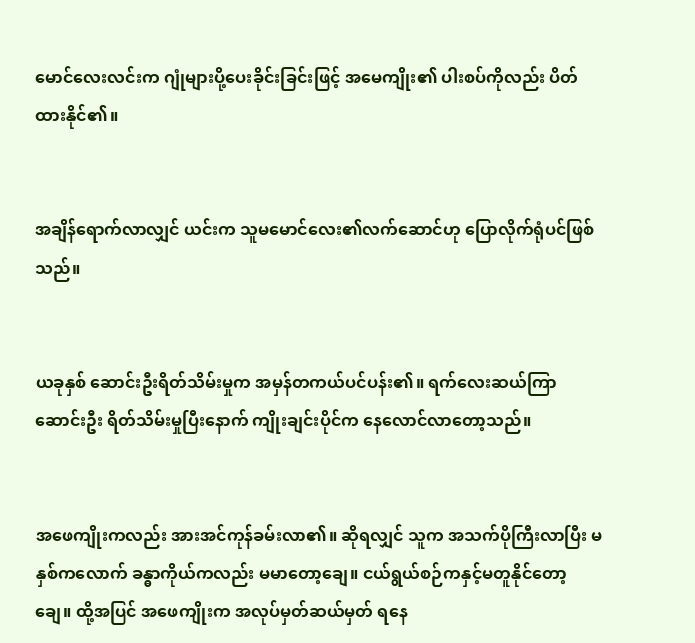မောင်လေးလင်းက ဂျုံများပို့ပေးခိုင်းခြင်းဖြင့် အမေကျိုး၏ ပါးစပ်ကိုလည်း ပိတ်ထားနိုင်၏။


အချိန်ရောက်လာလျှင် ယင်းက သူမမောင်လေး၏လက်ဆောင်ဟု ပြောလိုက်ရုံပင်ဖြစ်သည်။


ယခုနှစ် ဆောင်းဦးရိတ်သိမ်းမှုက အမှန်တကယ်ပင်ပန်း၏။ ရက်လေးဆယ်ကြာ ဆောင်းဦး ရိတ်သိမ်းမှုပြီးနောက် ကျိုးချင်းပိုင်က နေလောင်လာတော့သည်။


အဖေကျိုးကလည်း အားအင်ကုန်ခမ်းလာ၏။ ဆိုရလျှင် သူက အသက်ပိုကြီးလာပြီး မနှစ်ကလောက် ခန္ဓာကိုယ်ကလည်း မမာတော့ချေ။ ငယ်ရွယ်စဉ်ကနှင့်မတူနိုင်တော့ချေ။ ထို့အပြင် အဖေကျိုးက အလုပ်မှတ်ဆယ်မှတ် ရနေ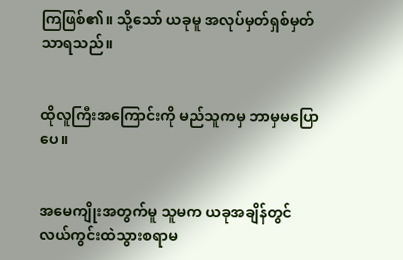ကြဖြစ်၏။ သို့သော် ယခုမူ အလုပ်မှတ်ရှစ်မှတ်သာရသည်။


ထိုလူကြီးအကြောင်းကို မည်သူကမှ ဘာမှမပြောပေ။


အမေကျိုးအတွက်မူ သူမက ယခုအချိန်တွင် လယ်ကွင်းထဲသွားစရာမ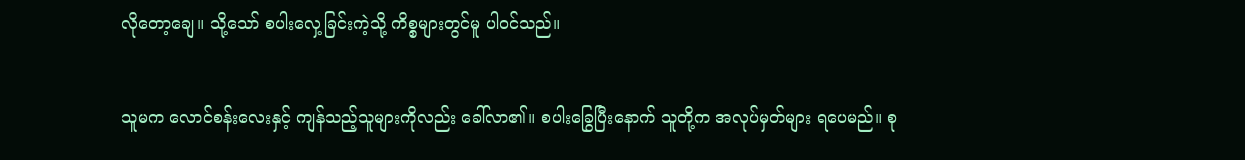လိုတော့ချေ။ သို့သော် စပါးလှေ့ခြင်းကဲ့သို့ ကိစ္စများတွင်မူ ပါဝင်သည်။


သူမက လောင်စန်းလေးနှင့် ကျန်သည့်သူများကိုလည်း ခေါ်လာ၏။ စပါးခြွေပြီးနောက် သူတို့က အလုပ်မှတ်များ ရပေမည်။ စု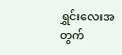ရွှင်းလေးအတွက်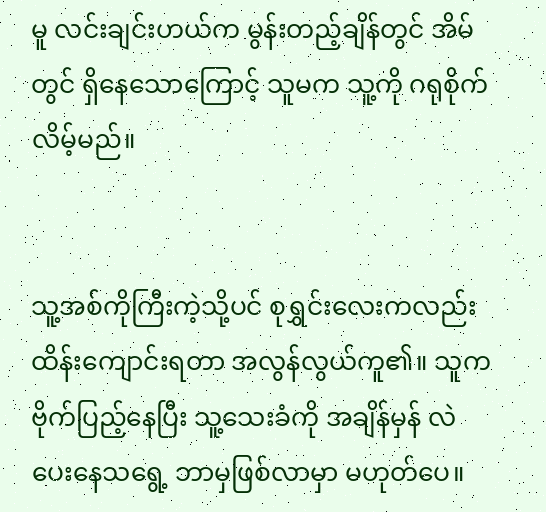မူ လင်းချင်းဟယ်က မွန်းတည့်ချိန်တွင် အိမ်တွင် ရှိနေသောကြောင့် သူမက သူ့ကို ဂရုစိုက်လိမ့်မည်။


သူ့အစ်ကိုကြီးကဲ့သို့ပင် စုရွှင်းလေးကလည်း ထိန်းကျောင်းရတာ အလွန်လွယ်ကူ၏။ သူက ဗိုက်ပြည့်နေပြီး သူ့သေးခံကို အချိန်မှန် လဲပေးနေသရွေ့ ဘာမှဖြစ်လာမှာ မဟုတ်ပေ။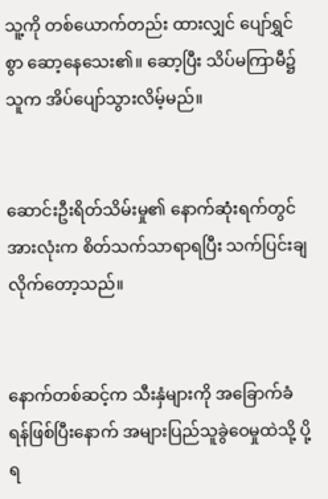သူ့ကို တစ်ယောက်တည်း ထားလျှင် ပျော်ရွှင်စွာ ဆော့နေသေး၏။ ဆော့ပြီး သိပ်မကြာမီ၌ သူက အိပ်ပျော်သွားလိမ့်မည်။


ဆောင်းဦးရိတ်သိမ်းမှု၏ နောက်ဆုံးရက်တွင်အားလုံးက စိတ်သက်သာရာရပြီး သက်ပြင်းချလိုက်တော့သည်။


နောက်တစ်ဆင့်က သီးနှံများကို အခြောက်ခံရန်ဖြစ်ပြီးနောက် အများပြည်သူခွဲဝေမှုထဲသို့ ပို့ရ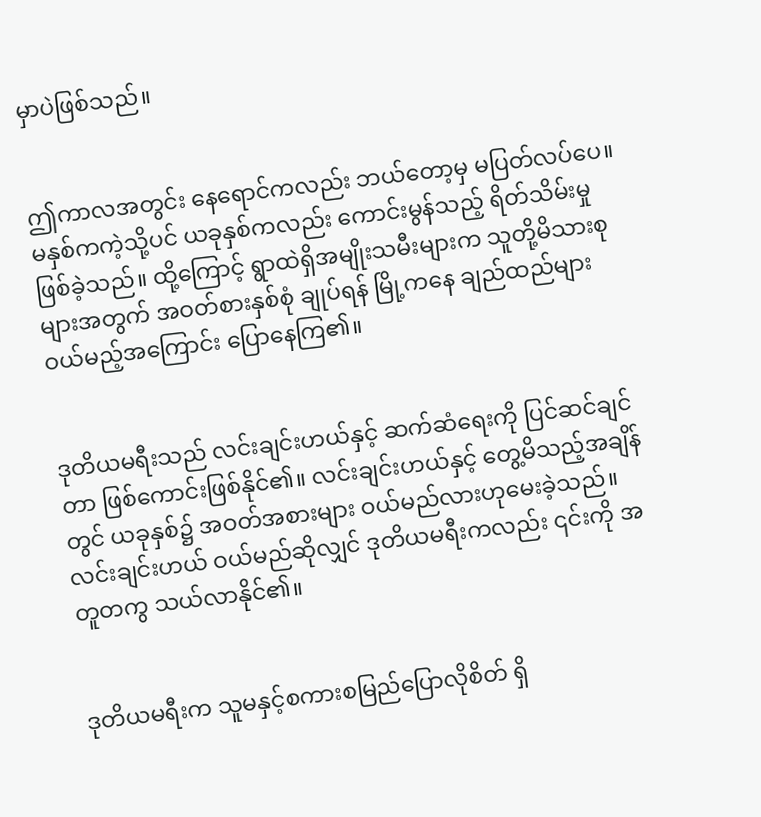မှာပဲဖြစ်သည်။


ဤကာလအတွင်း နေရောင်ကလည်း ဘယ်တော့မှ မပြတ်လပ်ပေ။ မနှစ်ကကဲ့သို့ပင် ယခုနှစ်ကလည်း ကောင်းမွန်သည့် ရိတ်သိမ်းမှုဖြစ်ခဲ့သည်။ ထို့ကြောင့် ရွာထဲရှိအမျိုးသမီးများက သူတို့မိသားစုများအတွက် အဝတ်စားနှစ်စုံ ချုပ်ရန် မြို့ကနေ ချည်ထည်များ ဝယ်မည့်အကြောင်း ပြောနေကြ၏။


ဒုတိယမရီးသည် လင်းချင်းဟယ်နှင့် ဆက်ဆံရေးကို ပြင်ဆင်ချင်တာ ဖြစ်ကောင်းဖြစ်နိုင်၏။ လင်းချင်းဟယ်နှင့် တွေ့မိသည့်အချိန်တွင် ယခုနှစ်၌ အဝတ်အစားများ ဝယ်မည်လားဟုမေးခဲ့သည်။ လင်းချင်းဟယ် ဝယ်မည်ဆိုလျှင် ဒုတိယမရီးကလည်း ၎င်းကို အတူတကွ သယ်လာနိုင်၏။


ဒုတိယမရီးက သူမနှင့်စကားစမြည်ပြောလိုစိတ် ရှိ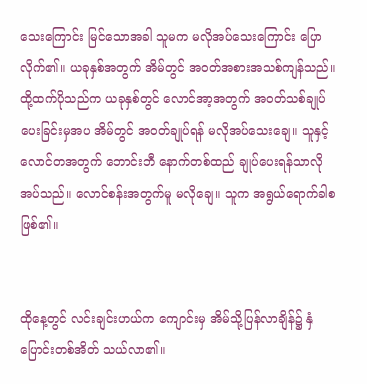သေးကြောင်း မြင်သောအခါ သူမက မလိုအပ်သေးကြောင်း ပြောလိုက်၏။ ယခုနှစ်အတွက် အိမ်တွင် အဝတ်အစားအသစ်ကျန်သည်။ ထို့ထက်ပိုသည်က ယခုနှစ်တွင် လောင်အာ့အတွက် အဝတ်သစ်ချုပ်ပေးခြင်းမှအပ အိမ်တွင် အဝတ်ချုပ်ရန် မလိုအပ်သေးချေ။ သူနှင့် လောင်တအတွက် ဘောင်းဘီ နောက်တစ်ထည် ချုပ်ပေးရန်သာလိုအပ်သည်။ လောင်စန်းအတွက်မူ မလိုချေ။ သူက အရွယ်ရောက်ခါစဖြစ်၏။


ထိုနေ့တွင် လင်းချင်းဟယ်က ကျောင်းမှ အိမ်သို့ပြန်လာချိန်၌ နှံပြောင်းတစ်အိတ် သယ်လာ၏။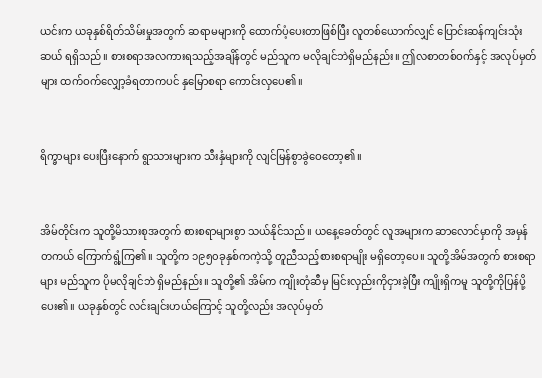ယင်းက ယခုနှစ်ရိတ်သိမ်းမှုအတွက် ဆရာမများကို ထောက်ပံ့ပေးတာဖြစ်ပြီး လူတစ်ယောက်လျှင် ပြောင်းဆန်ကျင်းသုံးဆယ် ရရှိသည်။ စားစရာအလကားရသည့်အချိန်တွင် မည်သူက မလိုချင်ဘဲရှိမည်နည်း။ ဤလစာတစ်ဝက်နှင့် အလုပ်မှတ်များ ထက်ဝက်လျှော့ခံရတာကပင် နှမြောစရာ ကောင်းလှပေ၏။


ရိက္ခာများ ပေးပြီးနောက် ရွာသားများက သီးနှံများကို လျင်မြန်စွာခွဲဝေတော့၏။


အိမ်တိုင်းက သူတို့မိသားစုအတွက် စားစရာများစွာ သယ်နိုင်သည်။ ယနေ့ခေတ်တွင် လူအများက ဆာလောင်မှာကို အမှန်တကယ် ကြောက်ရွံ့ကြ၏။ သူတို့က ၁၉၅၀ခုနှစ်ကကဲ့သို့ တူညီသည့်စားစရာမျိုး မရှိတော့ပေ။ သူတို့အိမ်အတွက် စားစရာများ မည်သူက ပိုမလိုချင်ဘဲ ရှိမည်နည်း။ သူတို့၏ အိမ်က ကျိုးတုံဆီမှ မြင်းလှည်းကိုငှားခဲ့ပြီး ကျိုးရှိကမူ သူတို့ကိုပြန်ပို့ပေး၏။ ယခုနှစ်တွင် လင်းချင်းဟယ်ကြောင့် သူတို့လည်း အလုပ်မှတ်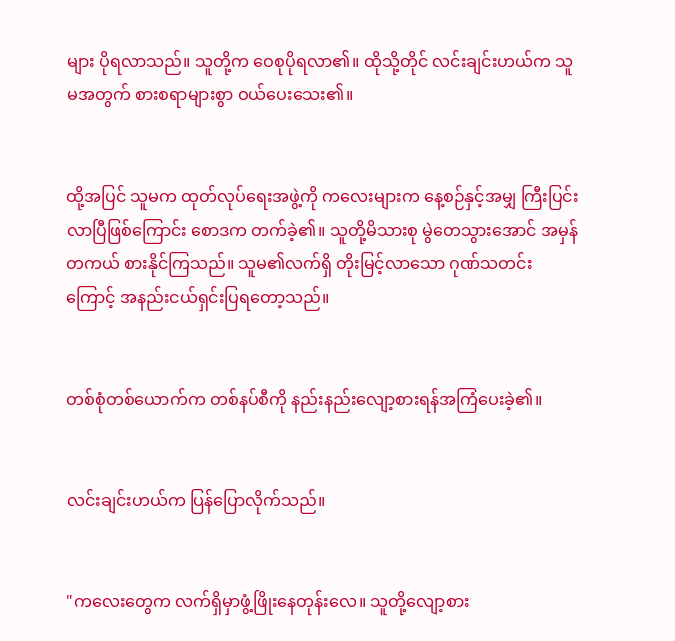များ ပိုရလာသည်။ သူတို့က ဝေစုပိုရလာ၏။ ထိုသို့တိုင် လင်းချင်းဟယ်က သူမအတွက် စားစရာများစွာ ဝယ်ပေးသေး၏။


ထို့အပြင် သူမက ထုတ်လုပ်ရေးအဖွဲ့ကို ကလေးများက နေ့စဉ်နှင့်အမျှ ကြီးပြင်းလာပြီဖြစ်ကြောင်း စောဒက တက်ခဲ့၏။ သူတို့မိသားစု မွဲတေသွားအောင် အမှန်တကယ် စားနိုင်ကြသည်။ သူမ၏လက်ရှိ တိုးမြင့်လာသော ဂုဏ်သတင်းကြောင့် အနည်းငယ်ရှင်းပြရတော့သည်။


တစ်စုံတစ်ယောက်က တစ်နပ်စီကို နည်းနည်းလျော့စားရန်အကြံပေးခဲ့၏။


လင်းချင်းဟယ်က ပြန်ပြောလိုက်သည်။


"ကလေးတွေက လက်ရှိမှာဖွံ့ဖြိုးနေတုန်းလေ။ သူတို့လျော့စား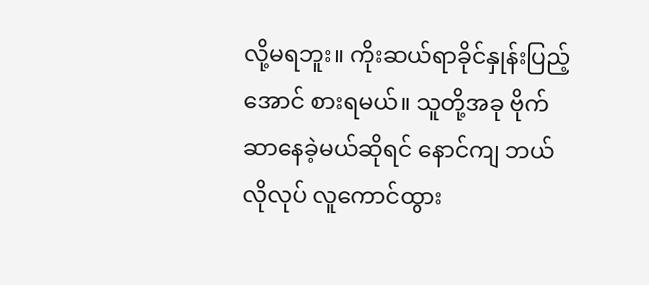လို့မရဘူး။ ကိုးဆယ်ရာခိုင်နှုန်းပြည့်အောင် စားရမယ်။ သူတို့အခု ဗိုက်ဆာနေခဲ့မယ်ဆိုရင် နောင်ကျ ဘယ်လိုလုပ် လူကောင်ထွား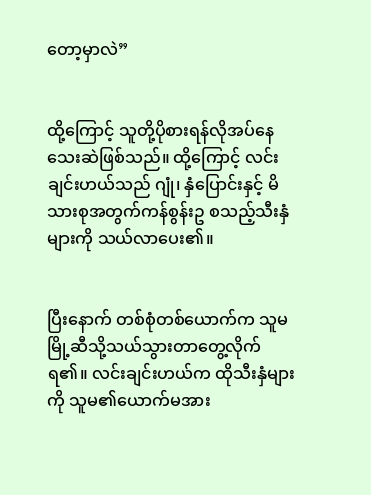တော့မှာလဲ”


ထို့ကြောင့် သူတို့ပိုစားရန်လိုအပ်နေသေးဆဲဖြစ်သည်။ ထို့ကြောင့် လင်းချင်းဟယ်သည် ဂျုံ၊ နှံပြောင်းနှင့် မိသားစုအတွက်ကန်စွန်းဥ စသည့်သီးနှံများကို သယ်လာပေး၏။


ပြီးနောက် တစ်စုံတစ်ယောက်က သူမမြို့ဆီသို့သယ်သွားတာတွေ့လိုက်ရ၏။ လင်းချင်းဟယ်က ထိုသီးနှံများကို သူမ၏ယောက်မအား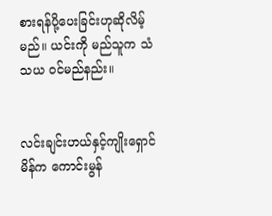စားရန်ပို့ပေးခြင်းဟုဆိုလိမ့်မည်။ ယင်းကို မည်သူက သံသယ ဝင်မည်နည်း။


လင်းချင်းဟယ်နှင့်ကျိုးရှောင်မိန်က ကောင်းမွန်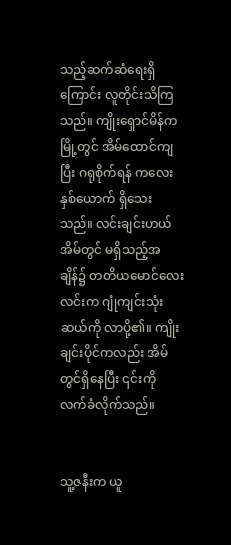သည့်ဆက်ဆံရေးရှိကြောင်း လူတိုင်းသိကြသည်။ ကျိုးရှောင်မိန်က မြို့တွင် အိမ်ထောင်ကျပြီး ဂရုစိုက်ရန် ကလေးနှစ်ယောက် ရှိသေးသည်။ လင်းချင်းဟယ်အိမ်တွင် မရှိသည့်အချိန်၌ တတိယမောင်လေးလင်းက ဂျုံကျင်းသုံးဆယ်ကို လာပို့၏။ ကျိုးချင်းပိုင်ကလည်း အိမ်တွင်ရှိနေပြီး ၎င်းကို လက်ခံလိုက်သည်။


သူ့ဇနီးက ယူ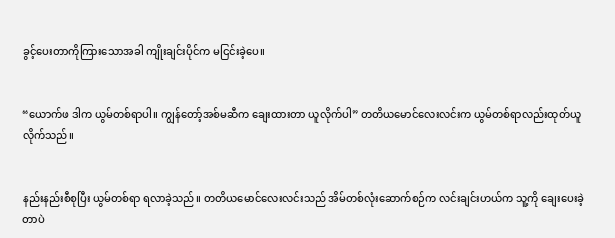ခွင့်ပေးတာကိုကြားသောအခါ ကျိုးချင်းပိုင်က မငြင်းခဲ့ပေ။


“ယောက်ဖ ဒါက ယွမ်တစ်ရာပါ။ ကျွန်တော့်အစ်မဆီက ချေးထားတာ ယူလိုက်ပါ” တတိယမောင်လေးလင်းက ယွမ်တစ်ရာလည်းထုတ်ယူလိုက်သည်။


နည်းနည်းစီစုပြီး ယွမ်တစ်ရာ ရလာခဲ့သည်။ တတိယမောင်လေးလင်းသည် အိမ်တစ်လုံးဆောက်စဉ်က လင်းချင်းဟယ်က သူ့ကို ချေးပေးခဲ့တာပဲ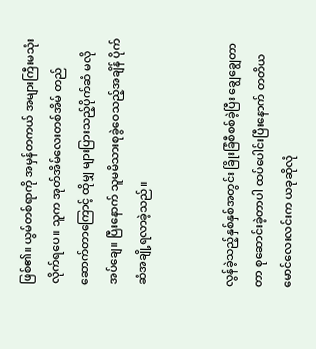ဖြစ်၏။ ယွမ်တစ်ရာကို အမှန်တကယ် အများကြီးမသုံးလိုက်ရပေ။ သူက အုတ်အိမ်လေးတစ်အိမ် တည်ဆောက်တာကြောင့် ထိုမျှ များပြားသည့်ပိုက်ဆံ မလိုအပ်ချေ။ ပြီးနောက် သူမမိသားစုခွဲဝေသည့်အချိန် ပိုက်ဆံအချို့ရလာခဲ့သည်။


လွန်ခဲ့သည့်နှစ်နှစ်အတွင်း ခြိုးခြံစီစစ်ခဲ့ပြီး ချွေချွေတာတာ စုဆောင်းခဲ့တာပါ ထပ်ပေါင်းပြီးနောက် တတိယမောင်လေးလင်းက ယခုဆိုလုံ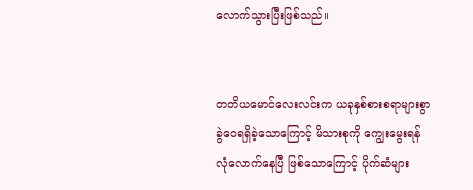လောက်သွားပြီးဖြစ်သည်။


တတိယမောင်လေးလင်းက ယခုနှစ်စားစရာများစွာ ခွဲဝေရရှိခဲ့သောကြောင့် မိသားစုကို ကျွေးမွေးရန် လုံလောက်နေပြီ ဖြစ်သောကြောင့် ပိုက်ဆံများ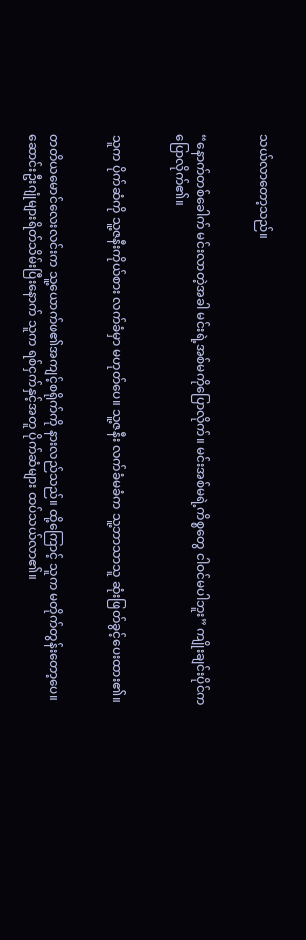သယ်လာတော့သည်။


“နောက်တစ်ခေါက် မင်းလာတဲ့အခါ မင်းရဲ့အစ်မကိုပြောလိုက်။ မင်းအစ်မရဲ့ကိစ္စတွေ ငါဝင်မပါဘူး” ကျိုးချင်းပိုင်က ပြောလိုက်၏။


သူက ပိုက်ဆံကို သူ့ဇနီးကိုယ်စား လက်ခံမှာ မဟုတ်ပေ။ သူ့ဇနီး လက်ခံမခံက သူ့ဘာသာသူ ဆုံးဖြတ်ခွင့်ပေးထား၏။


တတိယမောင်လေးလင်းက သူ့ယောက်ဖ၏အကျင့်စရိုက်ကို နားလည်သည်။ ထို့ကြောင့် သူက မတိုက်တွန်းတော့ပေ။ ဆောင်းဦးဂျုံများရိတ်သိမ်းပြီးနောက် သူက ရစ်ငှက်နှင့်အတူ ပိုက်ဆံများ ထပ်သယ်လာ၏။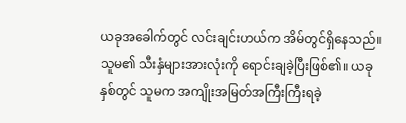ယခုအခေါက်တွင် လင်းချင်းဟယ်က အိမ်တွင်ရှိနေသည်။ သူမ၏ သီးနှံများအားလုံးကို ရောင်းချခဲ့ပြီးဖြစ်၏။ ယခုနှစ်တွင် သူမက အကျိုးအမြတ်အကြီးကြီးရခဲ့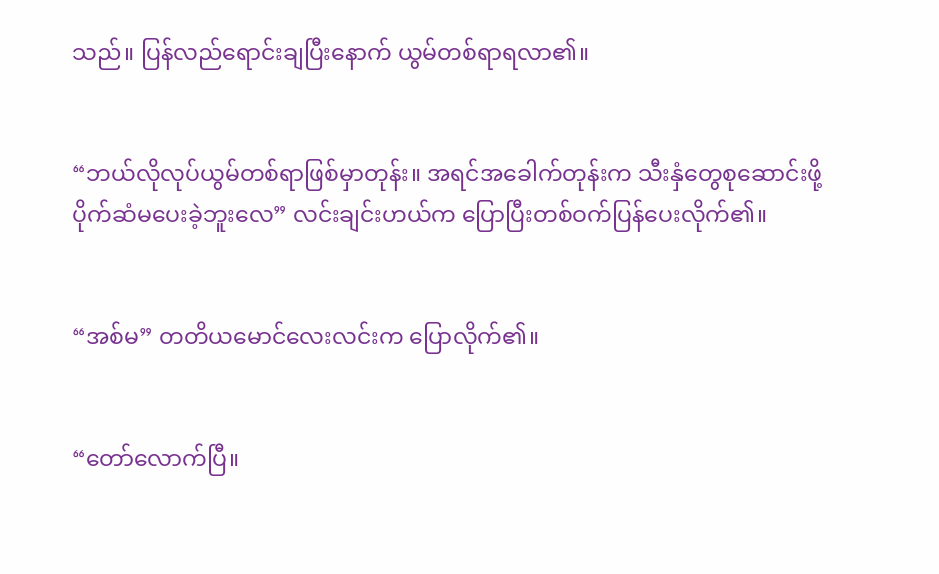သည်။ ပြန်လည်ရောင်းချပြီးနောက် ယွမ်တစ်ရာရလာ၏။


“ဘယ်လိုလုပ်ယွမ်တစ်ရာဖြစ်မှာတုန်း။ အရင်အခေါက်တုန်းက သီးနှံတွေစုဆောင်းဖို့ ပိုက်ဆံမပေးခဲ့ဘူးလေ” လင်းချင်းဟယ်က ပြောပြီးတစ်ဝက်ပြန်ပေးလိုက်၏။


“အစ်မ” တတိယမောင်လေးလင်းက ပြောလိုက်၏။


“တော်လောက်ပြီ။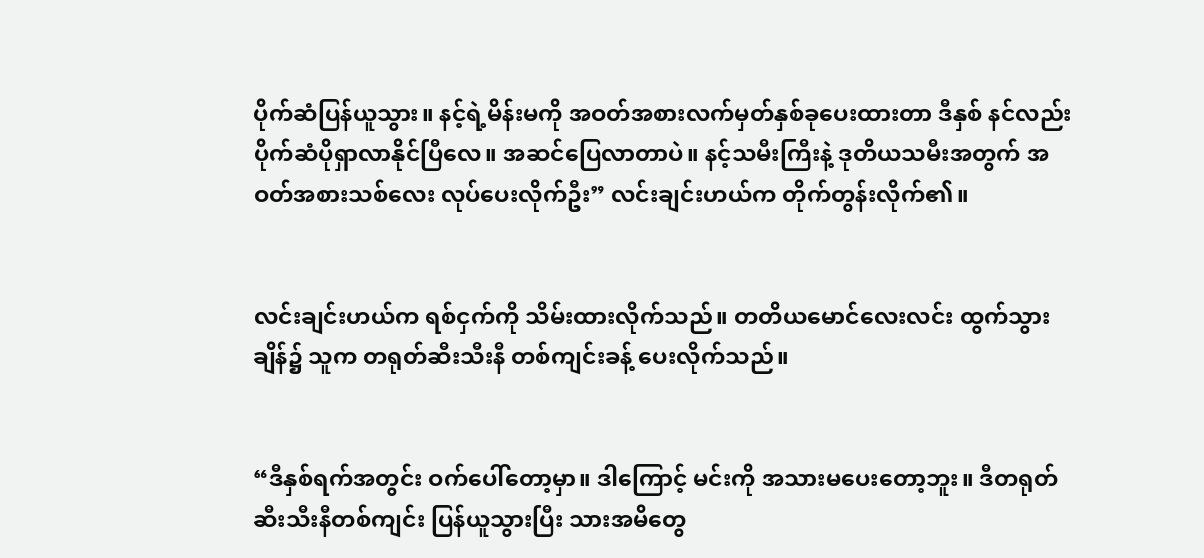ပိုက်ဆံပြန်ယူသွား။ နင့်ရဲ့မိန်းမကို အဝတ်အစားလက်မှတ်နှစ်ခုပေးထားတာ ဒီနှစ် နင်လည်း ပိုက်ဆံပိုရှာလာနိုင်ပြီလေ။ အဆင်ပြေလာတာပဲ။ နင့်သမီးကြီးနဲ့ ဒုတိယသမီးအတွက် အဝတ်အစားသစ်လေး လုပ်ပေးလိုက်ဦး” လင်းချင်းဟယ်က တိုက်တွန်းလိုက်၏။


လင်းချင်းဟယ်က ရစ်ငှက်ကို သိမ်းထားလိုက်သည်။ တတိယမောင်လေးလင်း ထွက်သွားချိန်၌ သူက တရုတ်ဆီးသီးနီ တစ်ကျင်းခန့် ပေးလိုက်သည်။


“ဒီနှစ်ရက်အတွင်း ဝက်ပေါ်တော့မှာ။ ဒါကြောင့် မင်းကို အသားမပေးတော့ဘူး။ ဒီတရုတ်ဆီးသီးနီတစ်ကျင်း ပြန်ယူသွားပြီး သားအမိတွေ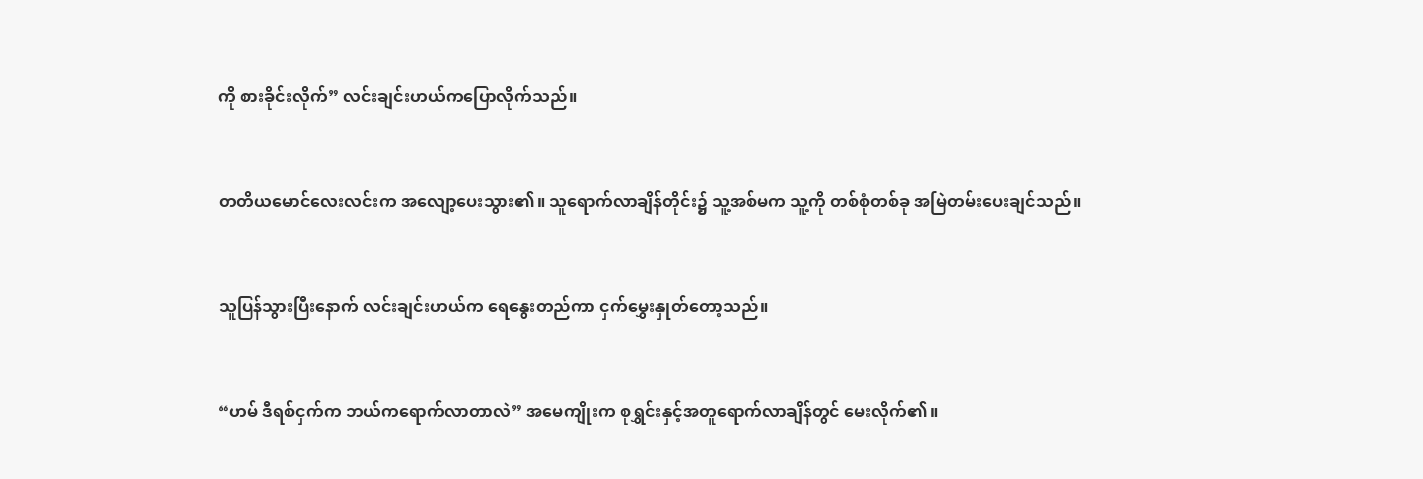ကို စားခိုင်းလိုက်” လင်းချင်းဟယ်ကပြောလိုက်သည်။


တတိယမောင်လေးလင်းက အလျော့ပေးသွား၏။ သူရောက်လာချိန်တိုင်း၌ သူ့အစ်မက သူ့ကို တစ်စုံတစ်ခု အမြဲတမ်းပေးချင်သည်။


သူပြန်သွားပြီးနောက် လင်းချင်းဟယ်က ရေနွေးတည်ကာ ငှက်မွှေးနှုတ်တော့သည်။


“ဟမ် ဒီရစ်ငှက်က ဘယ်ကရောက်လာတာလဲ” အမေကျိုးက စုရွှင်းနှင့်အတူရောက်လာချိန်တွင် မေးလိုက်၏။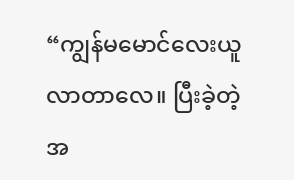“ကျွန်မမောင်လေးယူလာတာလေ။ ပြီးခဲ့တဲ့အ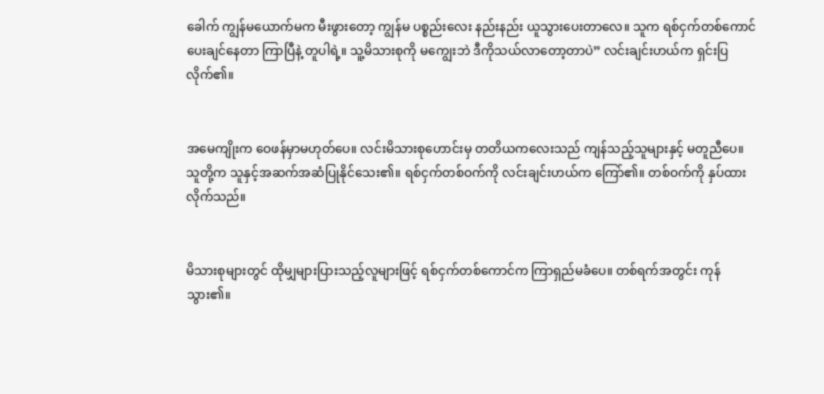ခေါက် ကျွန်မယောက်မက မီးဖွားတော့ ကျွန်မ ပစ္စည်းလေး နည်းနည်း ယူသွားပေးတာလေ။ သူက ရစ်ငှက်တစ်ကောင်ပေးချင်နေတာ ကြာပြီနဲ့ တူပါရဲ့။ သူ့မိသားစုကို မကျွေးဘဲ ဒီကိုသယ်လာတော့တာပဲ” လင်းချင်းဟယ်က ရှင်းပြလိုက်၏။


အမေကျိုးက ဝေဖန်မှာမဟုတ်ပေ။ လင်းမိသားစုဟောင်းမှ တတိယကလေးသည် ကျန်သည့်သူများနှင့် မတူညီပေ။ သူတို့က သူနှင့်အဆက်အဆံပြုနိုင်သေး၏။ ရစ်ငှက်တစ်ဝက်ကို လင်းချင်းဟယ်က ကြော်၏။ တစ်ဝက်ကို နှပ်ထားလိုက်သည်။


မိသားစုများတွင် ထိုမျှများပြားသည့်လူများဖြင့် ရစ်ငှက်တစ်ကောင်က ကြာရှည်မခံပေ။ တစ်ရက်အတွင်း ကုန်သွား၏။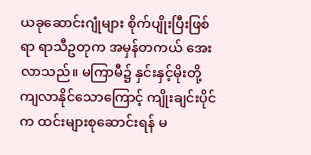ယခုဆောင်းဂျုံများ စိုက်ပျိုးပြီးဖြစ်ရာ ရာသီဥတုက အမှန်တကယ် အေးလာသည်။ မကြာမီ၌ နှင်းနှင့်မိုးတို့ ကျလာနိုင်သောကြောင့် ကျိုးချင်းပိုင်က ထင်းများစုဆောင်းရန် မ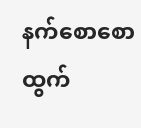နက်စောစော ထွက်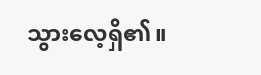သွားလေ့ရှိ၏။